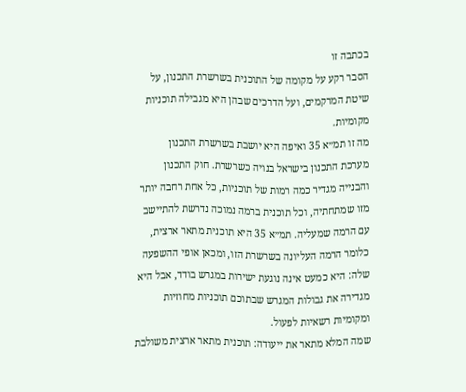בכתבה זו
הסבר רקע על מקומה של התוכנית בשרשרת התכנון, על שיטת המרקמים, ועל הדרכים שבהן היא מגבילה תוכניות מקומיות.
מה זו תמ״א 35 ואיפה היא יושבת בשרשרת התכנון
מערכת התכנון בישראל בנויה כשרשרת. חוק התכנון והבנייה מגדיר כמה רמות של תוכניות, כל אחת רחבה יותר מזו שמתחתיה, וכל תוכנית ברמה נמוכה נדרשת להתיישב עם הרמה שמעליה. תמ״א 35 היא תוכנית מתאר ארצית, כלומר הרמה העליונה בשרשרת הזו, ומכאן אופי ההשפעה שלה: היא כמעט אינה נוגעת ישירות במגרש בודד, אבל היא מגדירה את גבולות המגרש שבתוכם תוכניות מחוזיות ומקומיות רשאיות לפעול.
שמה המלא מתאר את ייעודה: תוכנית מתאר ארצית משולבת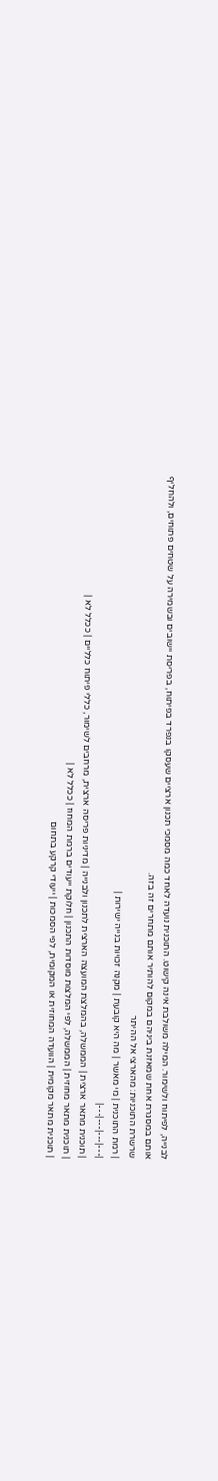לבנייה, לפיתוח ולשימור. המילה משולבת אינה קישוט. התוכנית נועדה לאחד כמה מסמכי תכנון ארציים שעסקו בנפרד בפיתוח, בפריסת יישובים ובשמירה על שטחים פתוחים, ולהחליף אותם במסגרת אחת שמאזנת ביניהם במקום להותיר אותם מתחרים זה בזה.
שרשרת התוכניות: מהארצי אל ההיתר
| רמת התוכנית | מי מאשר | מה היא קובעת | מקנה זכויות בנייה ישירות |
|---|---|---|---|
| תוכנית מתאר ארצית | הממשלה, בהמלצת המועצה הארצית לתכנון ולבנייה | מדיניות פריסה ארצית, מרחבים לשימור, כללי פיתוח כלליים | ככלל לא |
| תוכנית מתאר מחוזית | הממשלה, לפי המלצות מוסדות התכנון | חלוקת ייעודים ברמת המחוז | ככלל לא |
| תוכנית מתאר מקומית | הוועדה המחוזית או המקומית, לפי הסמכות | ייעודי קרקע בתחום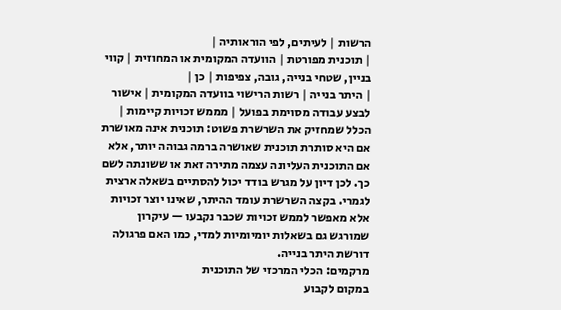הרשות | לעיתים, לפי הוראותיה |
| תוכנית מפורטת | הוועדה המקומית או המחוזית | קווי בניין, שטחי בנייה, גובה, צפיפות | כן |
| היתר בנייה | רשות הרישוי בוועדה המקומית | אישור לבצע עבודה מסוימת בפועל | מממש זכויות קיימות |
הכלל שמחזיק את השרשרת פשוט: תוכנית אינה מאושרת אם היא סותרת תוכנית שאושרה ברמה גבוהה יותר, אלא אם התוכנית העליונה עצמה מתירה זאת או ששונתה לשם כך. לכן דיון על מגרש בודד יכול להסתיים בשאלה ארצית לגמרי. בקצה השרשרת עומד ההיתר, שאינו יוצר זכויות אלא מאפשר לממש זכויות שכבר נקבעו — עיקרון שמורגש גם בשאלות יומיומיות למדי, כמו האם פרגולה דורשת היתר בנייה.
מרקמים: הכלי המרכזי של התוכנית
במקום לקבוע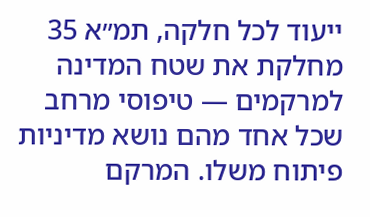ייעוד לכל חלקה, תמ״א 35 מחלקת את שטח המדינה למרקמים — טיפוסי מרחב שכל אחד מהם נושא מדיניות פיתוח משלו. המרקם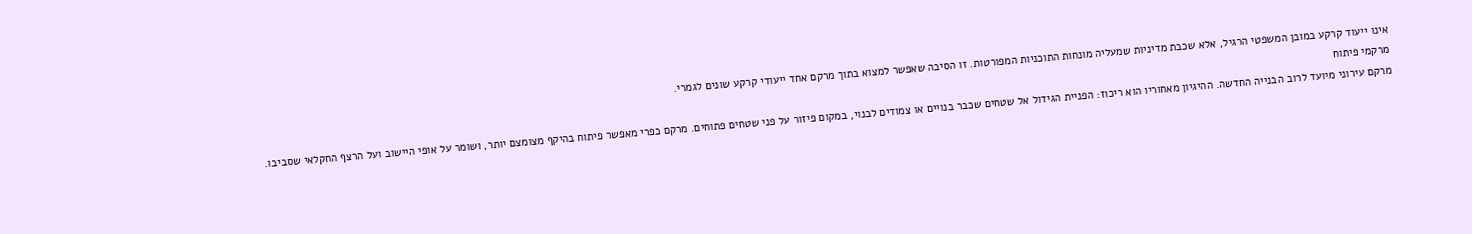אינו ייעוד קרקע במובן המשפטי הרגיל, אלא שכבת מדיניות שמעליה מונחות התוכניות המפורטות. זו הסיבה שאפשר למצוא בתוך מרקם אחד ייעודי קרקע שונים לגמרי.
מרקמי פיתוח
מרקם עירוני מיועד לרוב הבנייה החדשה. ההיגיון מאחוריו הוא ריכוז: הפניית הגידול אל שטחים שכבר בנויים או צמודים לבנוי, במקום פיזור על פני שטחים פתוחים. מרקם כפרי מאפשר פיתוח בהיקף מצומצם יותר, ושומר על אופי היישוב ועל הרצף החקלאי שסביבו.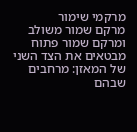מרקמי שימור
מרקם שמור משולב ומרקם שמור פתוח מבטאים את הצד השני של המאזן: מרחבים שבהם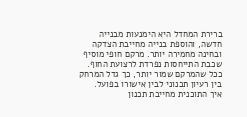ברירת המחדל היא הימנעות מבנייה חדשה, והוספת בנייה מחייבת הצדקה ובחינה מחמירה יותר. מרקם חופי מוסיף שכבת התייחסות נפרדת לרצועת החוף. ככל שהמרקם שמור יותר, כך גדל המרחק בין רעיון תכנוני לבין אישורו בפועל.
איך התוכנית מחייבת תכנון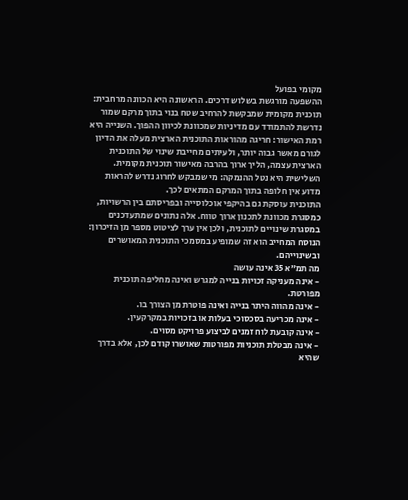מקומי בפועל
ההשפעה מורגשת בשלוש דרכים. הראשונה היא הכוונה מרחבית: תוכנית מקומית שמבקשת להרחיב שטח בנוי בתוך מרקם שמור נדרשת להתמודד עם מדיניות שמכוונת לכיוון ההפוך. השנייה היא רמת האישור: חריגה מהוראות התוכנית הארצית מעלה את הדיון לגורם מאשר גבוה יותר, ולעיתים מחייבת שינוי של התוכנית הארצית עצמה, הליך ארוך בהרבה מאישור תוכנית מקומית. השלישית היא נטל ההנמקה: מי שמבקש לחרוג נדרש להראות מדוע אין חלופה בתוך המרקם המתאים לכך.
התוכנית עוסקת גם בהיקפי אוכלוסייה ובפריסתם בין הרשויות, כמסגרת מכוונת לתכנון ארוך טווח. אלה נתונים שמתעדכנים במסגרת שינויים לתוכנית, ולכן אין ערך לציטוט מספר מן הזיכרון: הנוסח המחייב הוא זה שמופיע במסמכי התוכנית המאושרים ובשינוייהם.
מה תמ״א 35 אינה עושה
- אינה מעניקה זכויות בנייה למגרש ואינה מחליפה תוכנית מפורטת.
- אינה מהווה היתר בנייה ואינה פוטרת מן הצורך בו.
- אינה מכריעה בסכסוכי בעלות או בזכויות במקרקעין.
- אינה קובעת לוח זמנים לביצוע פרויקט מסוים.
- אינה מבטלת תוכניות מפורטות שאושרו קודם לכן, אלא בדרך שהיא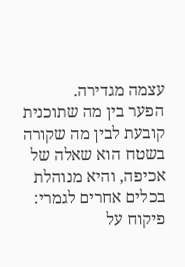עצמה מגדירה.
הפער בין מה שתוכנית קובעת לבין מה שקורה בשטח הוא שאלה של אכיפה, והיא מנוהלת בכלים אחרים לגמרי: פיקוח על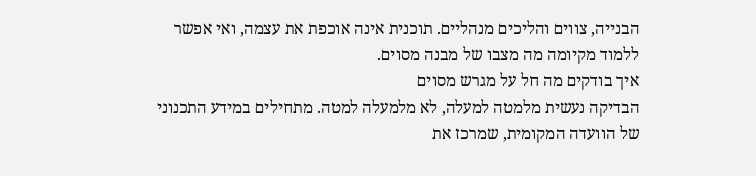הבנייה, צווים והליכים מנהליים. תוכנית אינה אוכפת את עצמה, ואי אפשר ללמוד מקיומה מה מצבו של מבנה מסוים.
איך בודקים מה חל על מגרש מסוים
הבדיקה נעשית מלמטה למעלה, לא מלמעלה למטה. מתחילים במידע התכנוני של הוועדה המקומית, שמרכז את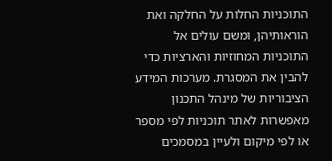התוכניות החלות על החלקה ואת הוראותיהן, ומשם עולים אל התוכניות המחוזיות והארציות כדי להבין את המסגרת. מערכות המידע הציבוריות של מינהל התכנון מאפשרות לאתר תוכניות לפי מספר או לפי מיקום ולעיין במסמכים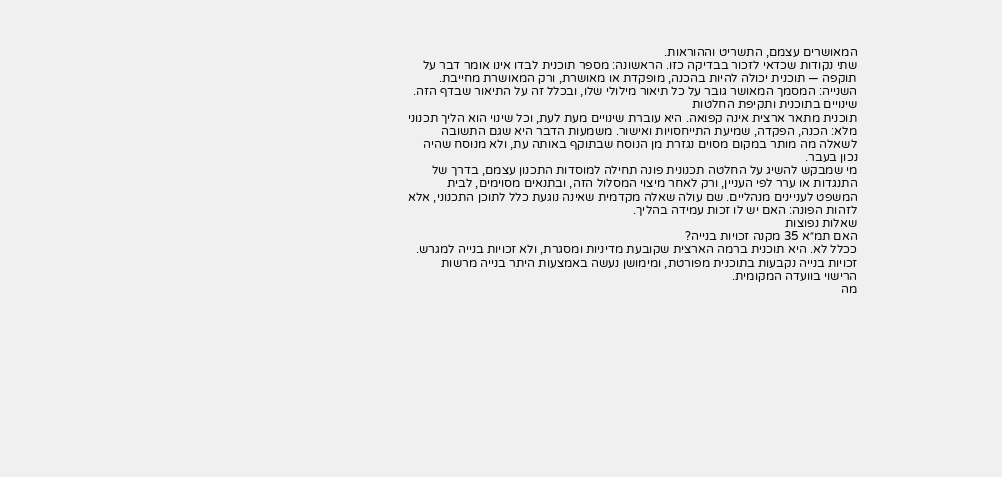המאושרים עצמם, התשריט וההוראות.
שתי נקודות שכדאי לזכור בבדיקה כזו. הראשונה: מספר תוכנית לבדו אינו אומר דבר על תוקפה — תוכנית יכולה להיות בהכנה, מופקדת או מאושרת, ורק המאושרת מחייבת. השנייה: המסמך המאושר גובר על כל תיאור מילולי שלו, ובכלל זה על התיאור שבדף הזה.
שינויים בתוכנית ותקיפת החלטות
תוכנית מתאר ארצית אינה קפואה. היא עוברת שינויים מעת לעת, וכל שינוי הוא הליך תכנוני מלא: הכנה, הפקדה, שמיעת התייחסויות ואישור. משמעות הדבר היא שגם התשובה לשאלה מה מותר במקום מסוים נגזרת מן הנוסח שבתוקף באותה עת, ולא מנוסח שהיה נכון בעבר.
מי שמבקש להשיג על החלטה תכנונית פונה תחילה למוסדות התכנון עצמם, בדרך של התנגדות או ערר לפי העניין, ורק לאחר מיצוי המסלול הזה, ובתנאים מסוימים, לבית המשפט לעניינים מנהליים. שם עולה שאלה מקדמית שאינה נוגעת כלל לתוכן התכנוני, אלא לזהות הפונה: האם יש לו זכות עמידה בהליך.
שאלות נפוצות
האם תמ״א 35 מקנה זכויות בנייה?
ככלל לא. היא תוכנית ברמה הארצית שקובעת מדיניות ומסגרת, ולא זכויות בנייה למגרש. זכויות בנייה נקבעות בתוכנית מפורטת, ומימושן נעשה באמצעות היתר בנייה מרשות הרישוי בוועדה המקומית.
מה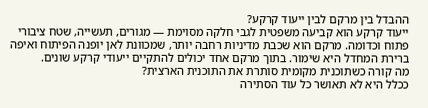ההבדל בין מרקם לבין ייעוד קרקע?
ייעוד קרקע הוא קביעה משפטית לגבי חלקה מסוימת — מגורים, תעשייה, שטח ציבורי פתוח וכדומה. מרקם הוא שכבת מדיניות רחבה יותר, שמכוונת לאן יופנה הפיתוח ואיפה ברירת המחדל היא שימור. בתוך מרקם אחד יכולים להתקיים ייעודי קרקע שונים.
מה קורה כשתוכנית מקומית סותרת את התוכנית הארצית?
ככלל היא לא תאושר כל עוד הסתירה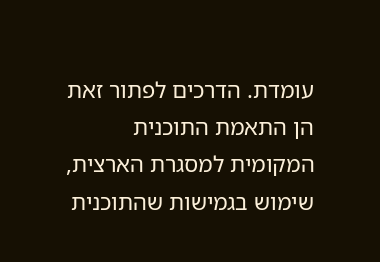עומדת. הדרכים לפתור זאת הן התאמת התוכנית המקומית למסגרת הארצית, שימוש בגמישות שהתוכנית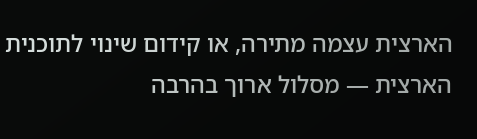הארצית עצמה מתירה, או קידום שינוי לתוכנית הארצית — מסלול ארוך בהרבה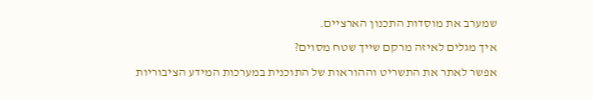שמערב את מוסדות התכנון הארציים.
איך מגלים לאיזה מרקם שייך שטח מסוים?
אפשר לאתר את התשריט וההוראות של התוכנית במערכות המידע הציבוריות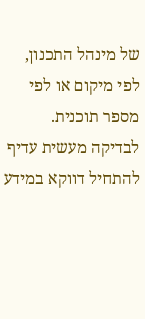של מינהל התכנון, לפי מיקום או לפי מספר תוכנית. לבדיקה מעשית עדיף להתחיל דווקא במידע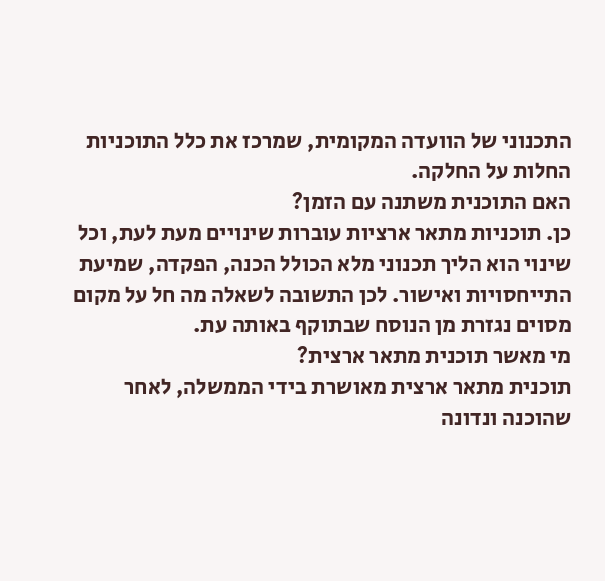התכנוני של הוועדה המקומית, שמרכז את כלל התוכניות החלות על החלקה.
האם התוכנית משתנה עם הזמן?
כן. תוכניות מתאר ארציות עוברות שינויים מעת לעת, וכל שינוי הוא הליך תכנוני מלא הכולל הכנה, הפקדה, שמיעת התייחסויות ואישור. לכן התשובה לשאלה מה חל על מקום מסוים נגזרת מן הנוסח שבתוקף באותה עת.
מי מאשר תוכנית מתאר ארצית?
תוכנית מתאר ארצית מאושרת בידי הממשלה, לאחר שהוכנה ונדונה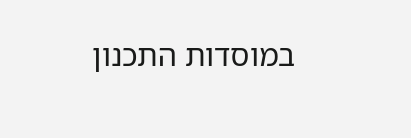במוסדות התכנון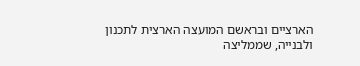הארציים ובראשם המועצה הארצית לתכנון ולבנייה, שממליצה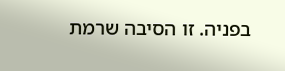בפניה. זו הסיבה שרמת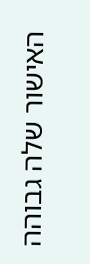האישור שלה גבוהה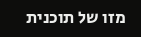מזו של תוכנית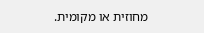מחוזית או מקומית.